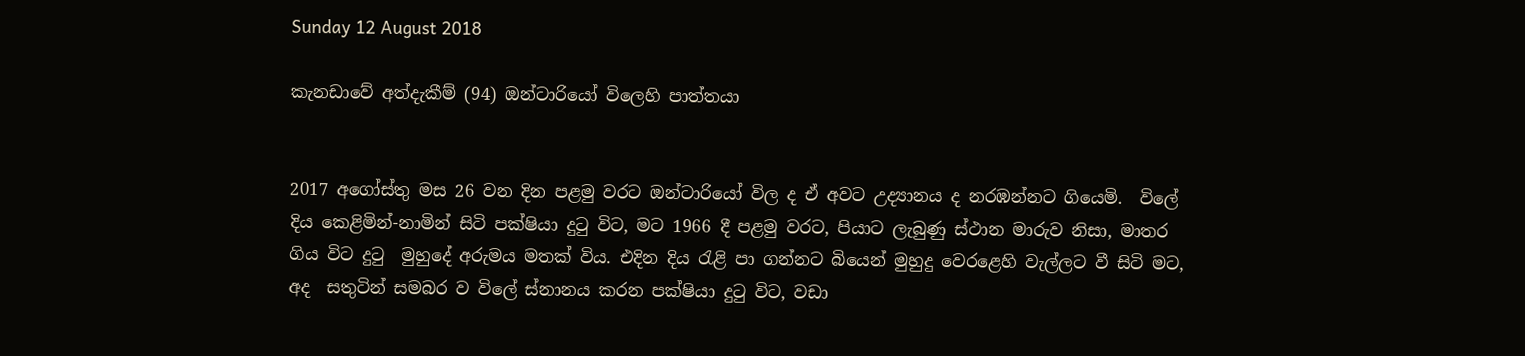Sunday 12 August 2018

කැනඩාවේ අත්දැකීම් (94) ඔන්ටාරියෝ විලෙහි පාත්තයා


2017 අගෝස්තු මස 26 වන දින පළමු වරට ඔන්ටාරියෝ විල ද ඒ අවට උද්‍යානය ද නරඹන්නට ගියෙමි.  විලේ දිය කෙළිමින්-නාමින් සිටි පක්ෂියා දුටු විට, මට 1966 දී පළමු වරට, පියාට ලැබුණු ස්ථාන මාරුව නිසා, මාතර ගිය විට දුටු  මුහුදේ අරුමය මතක් විය. එදින දිය රැළි පා ගන්නට බියෙන් මුහුදු වෙරළෙහි වැල්ලට වී සිටි මට, අද  සතුටින් සමබර ව විලේ ස්නානය කරන පක්ෂියා දුටු විට, වඩා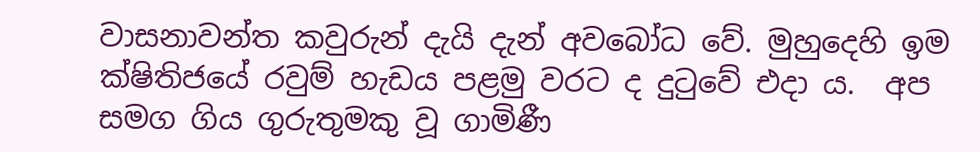වාසනාවන්ත කවුරුන් දැයි දැන් අවබෝධ වේ. මුහුදෙහි ඉම ක්ෂිතිජයේ රවුම් හැඩය පළමු වරට ද දුටුවේ එදා ය.  අප සමග ගිය ගුරුතුමකු වූ ගාමිණී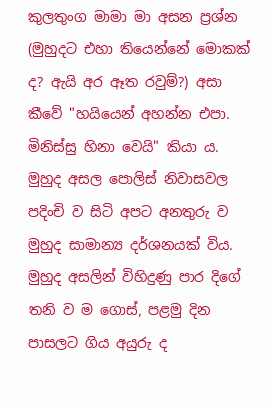කුලතුංග මාමා මා අසන ප්‍රශ්න (මුහුදට එහා තියෙන්නේ මොකක් ද? ඇයි අර ඈත රවුම්?) අසා කීවේ "හයියෙන් අහන්න එපා. මිනිස්සු හිනා වෙයි" කියා ය.
මුහුද අසල පොලිස් නිවාසවල පදිංචි ව සිටි අපට අනතුරු ව මුහුද සාමාන්‍ය දර්ශනයක් විය. මුහුද අසලින් විහිදුණු පාර දිගේ තනි ව ම ගොස්, පළමු දින පාසලට ගිය අයුරු ද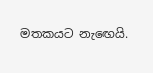මතකයට නැඟෙයි.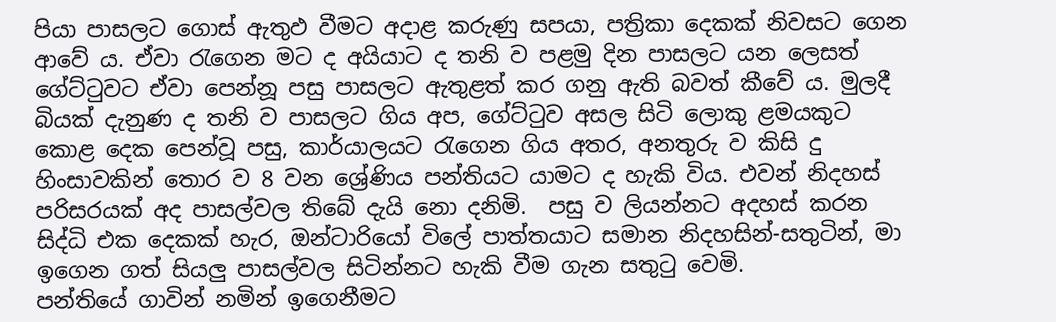පියා පාසලට ගොස් ඇතුඵ වීමට අදාළ කරුණු සපයා, පත්‍රිකා දෙකක් නිවසට ගෙන ආවේ ය. ඒවා රැගෙන මට ද අයියාට ද තනි ව පළමු දින පාසලට යන ලෙසත් ගේට්ටුවට ඒවා පෙන්නූ පසු පාසලට ඇතුළත් කර ගනු ඇති බවත් කීවේ ය. මුලදී බියක් දැනුණ ද තනි ව පාසලට ගිය අප, ගේට්ටුව අසල සිටි ලොකු ළමයකුට කොළ දෙක පෙන්වූ පසු, කාර්යාලයට රැගෙන ගිය අතර, අනතුරු ව කිසි දු හිංසාවකින් තොර ව 8 වන ශ්‍රේණිය පන්තියට යාමට ද හැකි විය. එවන් නිදහස් පරිසරයක් අද පාසල්වල තිබේ දැයි නො දනිමි.  පසු ව ලියන්නට අදහස් කරන සිද්ධි එක දෙකක් හැර, ඔන්ටාරියෝ විලේ පාත්තයාට සමාන නිදහසින්-සතුටින්, මා ඉගෙන ගත් සියලු පාසල්වල සිටින්නට හැකි වීම ගැන සතුටු වෙමි.
පන්තියේ ගාවින් නමින් ඉගෙනීමට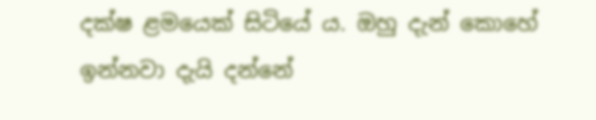දක්ෂ ළමයෙක් සිටියේ ය. ඔහු දැන් කොහේ ඉන්නවා දැයි දන්නේ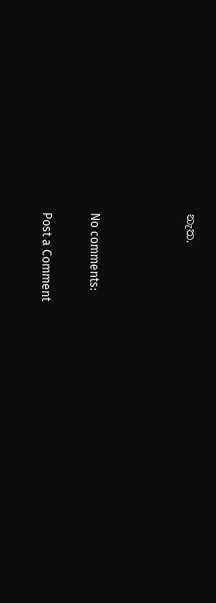නැත.



No comments:

Post a Comment